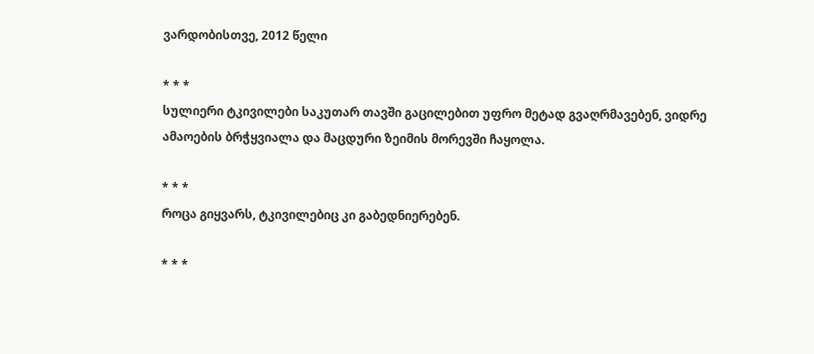ვარდობისთვე, 2012 წელი

* * *
სულიერი ტკივილები საკუთარ თავში გაცილებით უფრო მეტად გვაღრმავებენ, ვიდრე ამაოების ბრჭყვიალა და მაცდური ზეიმის მორევში ჩაყოლა.

* * *
როცა გიყვარს, ტკივილებიც კი გაბედნიერებენ.

* * *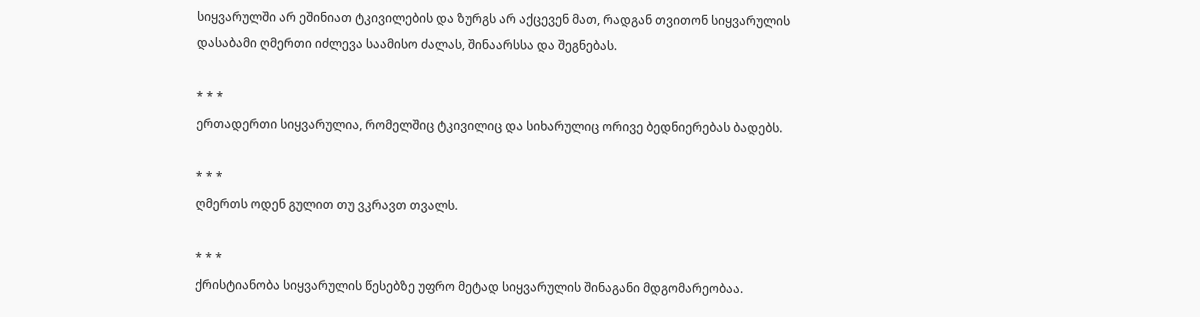სიყვარულში არ ეშინიათ ტკივილების და ზურგს არ აქცევენ მათ, რადგან თვითონ სიყვარულის დასაბამი ღმერთი იძლევა საამისო ძალას, შინაარსსა და შეგნებას.

* * *
ერთადერთი სიყვარულია, რომელშიც ტკივილიც და სიხარულიც ორივე ბედნიერებას ბადებს.

* * *
ღმერთს ოდენ გულით თუ ვკრავთ თვალს.

* * *
ქრისტიანობა სიყვარულის წესებზე უფრო მეტად სიყვარულის შინაგანი მდგომარეობაა.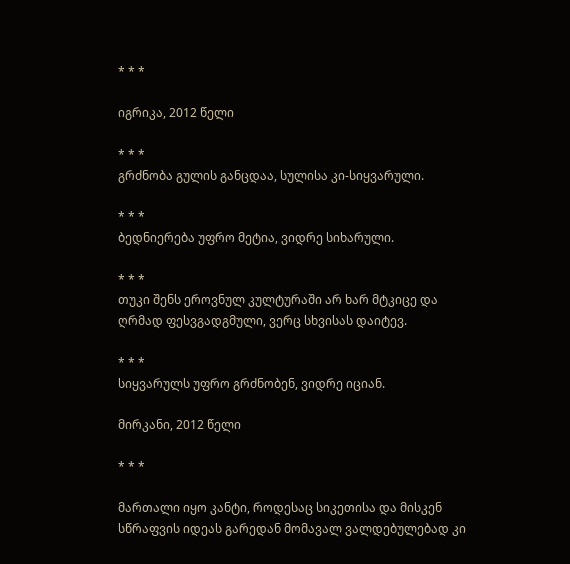* * *

იგრიკა, 2012 წელი

* * *
გრძნობა გულის განცდაა, სულისა კი-სიყვარული.

* * *
ბედნიერება უფრო მეტია, ვიდრე სიხარული.

* * *
თუკი შენს ეროვნულ კულტურაში არ ხარ მტკიცე და ღრმად ფესვგადგმული, ვერც სხვისას დაიტევ.

* * *
სიყვარულს უფრო გრძნობენ, ვიდრე იციან.

მირკანი, 2012 წელი

* * *

მართალი იყო კანტი, როდესაც სიკეთისა და მისკენ სწრაფვის იდეას გარედან მომავალ ვალდებულებად კი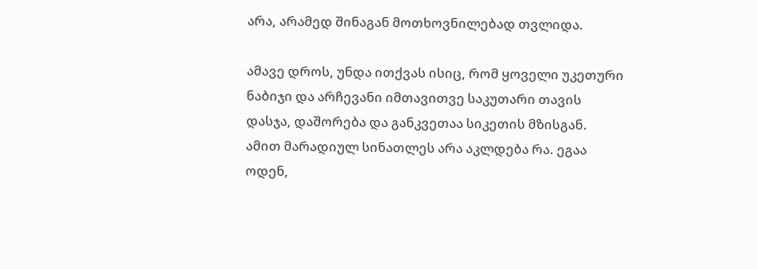არა, არამედ შინაგან მოთხოვნილებად თვლიდა.

ამავე დროს, უნდა ითქვას ისიც, რომ ყოველი უკეთური ნაბიჯი და არჩევანი იმთავითვე საკუთარი თავის დასჯა, დაშორება და განკვეთაა სიკეთის მზისგან. ამით მარადიულ სინათლეს არა აკლდება რა. ეგაა ოდენ,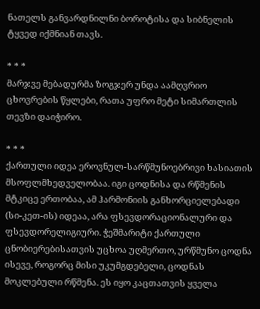ნათელს განვარდნილნი ბოროტისა და სიბნელის ტყვედ იქმნიან თავს.

* * *
მარჯვე მებადურმა ზოგჯერ უნდა აამღვრიო ცხოვრების წყლები, რათა უფრო მეტი სიმართლის თევზი დაიჭირო.

* * *
ქართული იდეა ეროვნულ-სარწმუნოებრივი ხასიათის მსოფლმხედველობაა. იგი ცოდნისა და რწმენის მტკიცე ერთობაა, ამ ჰარმონიის განხორციელებადი (სი-კეთ-ის) იდეაა, არა ფსევდორაციონალური და ფსევდორელიგიური. ჭეშმარიტი ქართული ცნობიერებისათვის უცხოა უღმერთო, ურწმუნო ცოდნა ისევე, როგორც მისი უკუმგდებელი, ცოდნას მოკლებული რწმენა. ეს იყო კაცთათვის ყველა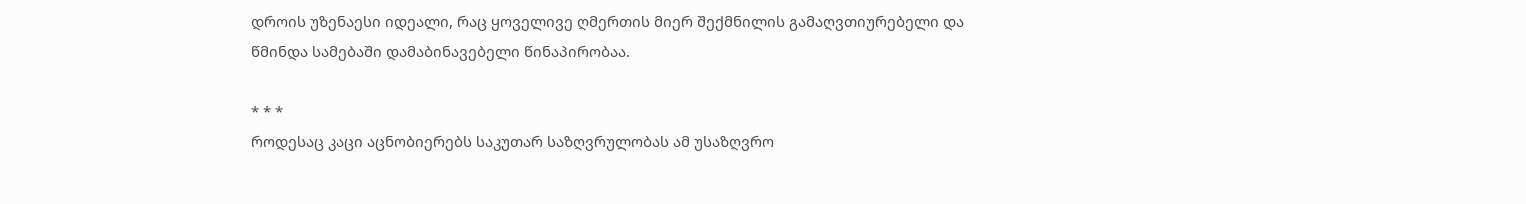დროის უზენაესი იდეალი, რაც ყოველივე ღმერთის მიერ შექმნილის გამაღვთიურებელი და წმინდა სამებაში დამაბინავებელი წინაპირობაა.

* * *
როდესაც კაცი აცნობიერებს საკუთარ საზღვრულობას ამ უსაზღვრო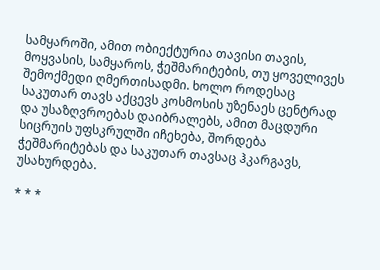სამყაროში, ამით ობიექტურია თავისი თავის, მოყვასის, სამყაროს, ჭეშმარიტების, თუ ყოველივეს შემოქმედი ღმერთისადმი. ხოლო როდესაც საკუთარ თავს აქცევს კოსმოსის უზენაეს ცენტრად და უსაზღვროებას დაიბრალებს, ამით მაცდური სიცრუის უფსკრულში იჩეხება, შორდება ჭეშმარიტებას და საკუთარ თავსაც ჰკარგავს, უსახურდება.

* * *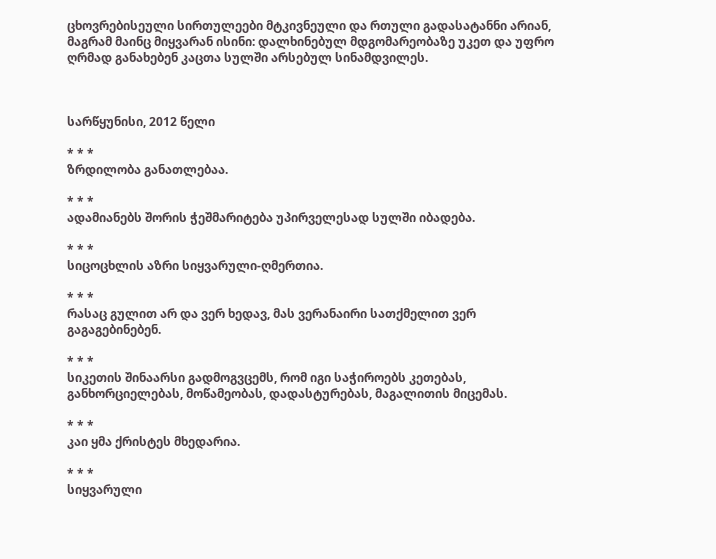ცხოვრებისეული სირთულეები მტკივნეული და რთული გადასატანნი არიან, მაგრამ მაინც მიყვარან ისინი: დალხინებულ მდგომარეობაზე უკეთ და უფრო ღრმად განახებენ კაცთა სულში არსებულ სინამდვილეს.



სარწყუნისი, 2012 წელი

* * *
ზრდილობა განათლებაა.

* * *
ადამიანებს შორის ჭეშმარიტება უპირველესად სულში იბადება.

* * *
სიცოცხლის აზრი სიყვარული-ღმერთია.

* * *
რასაც გულით არ და ვერ ხედავ, მას ვერანაირი სათქმელით ვერ გაგაგებინებენ.

* * *
სიკეთის შინაარსი გადმოგვცემს, რომ იგი საჭიროებს კეთებას, განხორციელებას, მოწამეობას, დადასტურებას, მაგალითის მიცემას.

* * *
კაი ყმა ქრისტეს მხედარია.

* * *
სიყვარული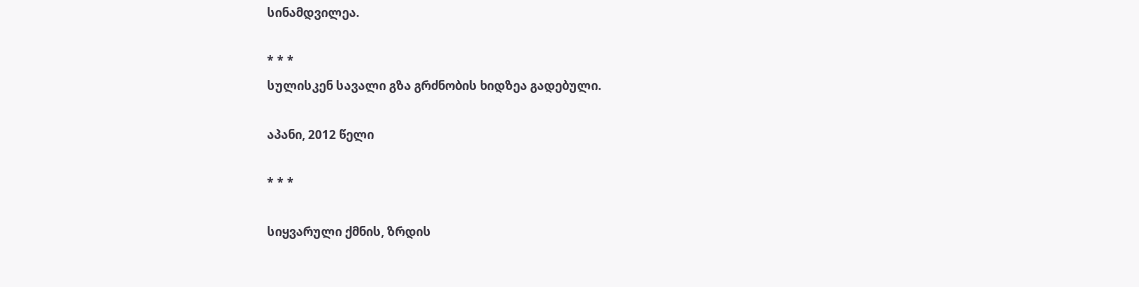სინამდვილეა.

* * *
სულისკენ სავალი გზა გრძნობის ხიდზეა გადებული.

აპანი, 2012 წელი

* * *

სიყვარული ქმნის, ზრდის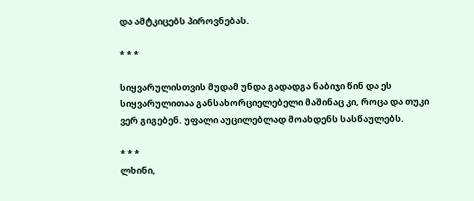და ამტკიცებს პიროვნებას.

* * *

სიყვარულისთვის მუდამ უნდა გადადგა ნაბიჯი წინ და ეს სიყვარულითაა განსახორციელებელი მაშინაც კი, როცა და თუკი ვერ გიგებენ. უფალი აუცილებლად მოახდენს სასწაულებს.

* * *
ლხინი,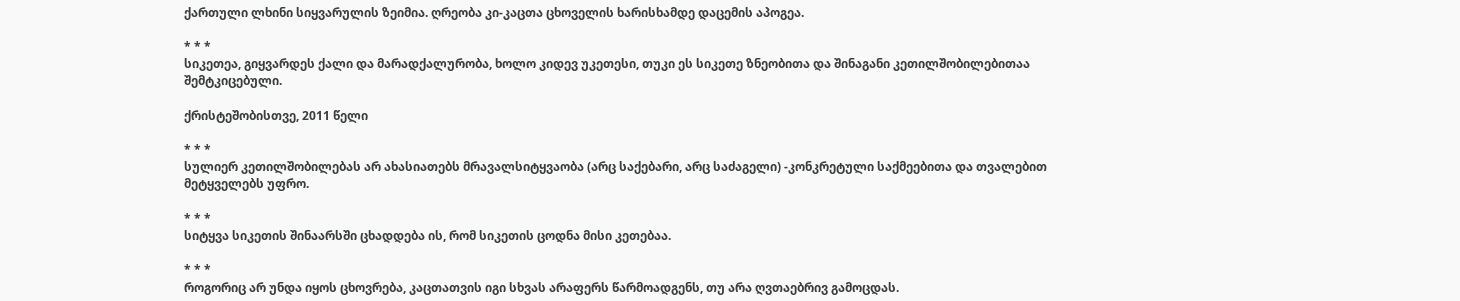ქართული ლხინი სიყვარულის ზეიმია. ღრეობა კი-კაცთა ცხოველის ხარისხამდე დაცემის აპოგეა.

* * *
სიკეთეა, გიყვარდეს ქალი და მარადქალურობა, ხოლო კიდევ უკეთესი, თუკი ეს სიკეთე ზნეობითა და შინაგანი კეთილშობილებითაა შემტკიცებული.

ქრისტეშობისთვე, 2011 წელი

* * *
სულიერ კეთილშობილებას არ ახასიათებს მრავალსიტყვაობა (არც საქებარი, არც საძაგელი) -კონკრეტული საქმეებითა და თვალებით მეტყველებს უფრო.

* * *
სიტყვა სიკეთის შინაარსში ცხადდება ის, რომ სიკეთის ცოდნა მისი კეთებაა.

* * *
როგორიც არ უნდა იყოს ცხოვრება, კაცთათვის იგი სხვას არაფერს წარმოადგენს, თუ არა ღვთაებრივ გამოცდას.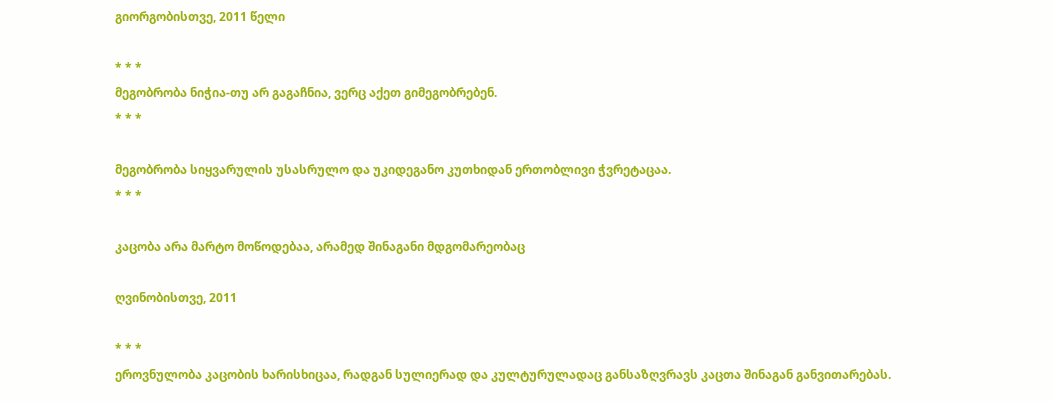გიორგობისთვე, 2011 წელი

* * *
მეგობრობა ნიჭია-თუ არ გაგაჩნია, ვერც აქეთ გიმეგობრებენ.
* * *

მეგობრობა სიყვარულის უსასრულო და უკიდეგანო კუთხიდან ერთობლივი ჭვრეტაცაა.
* * *

კაცობა არა მარტო მოწოდებაა, არამედ შინაგანი მდგომარეობაც

ღვინობისთვე, 2011

* * *
ეროვნულობა კაცობის ხარისხიცაა, რადგან სულიერად და კულტურულადაც განსაზღვრავს კაცთა შინაგან განვითარებას.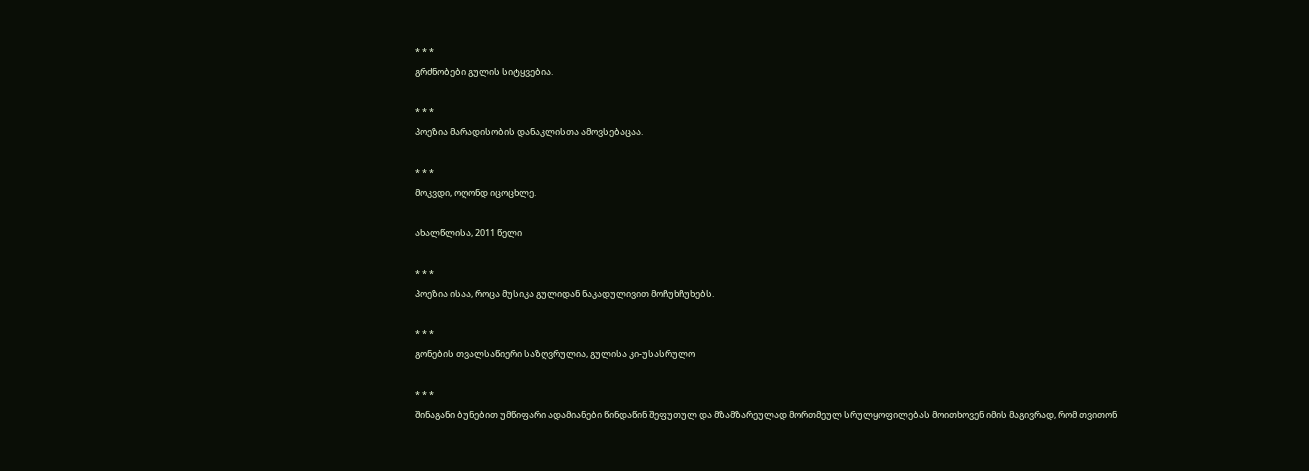* * *
გრძნობები გულის სიტყვებია.

* * *
პოეზია მარადისობის დანაკლისთა ამოვსებაცაა.

* * *
მოკვდი, ოღონდ იცოცხლე.

ახალწლისა, 2011 წელი

* * *
პოეზია ისაა, როცა მუსიკა გულიდან ნაკადულივით მოჩუხჩუხებს.

* * *
გონების თვალსაწიერი საზღვრულია, გულისა კი-უსასრულო

* * *
შინაგანი ბუნებით უმწიფარი ადამიანები წინდაწინ შეფუთულ და მზამზარეულად მორთმეულ სრულყოფილებას მოითხოვენ იმის მაგივრად, რომ თვითონ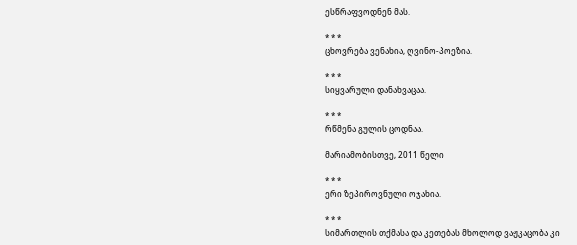ესწრაფვოდნენ მას.

* * *
ცხოვრება ვენახია, ღვინო-პოეზია.

* * *
სიყვარული დანახვაცაა.

* * *
რწმენა გულის ცოდნაა.

მარიამობისთვე, 2011 წელი

* * *
ერი ზეპიროვნული ოჯახია.

* * *
სიმართლის თქმასა და კეთებას მხოლოდ ვაჟკაცობა კი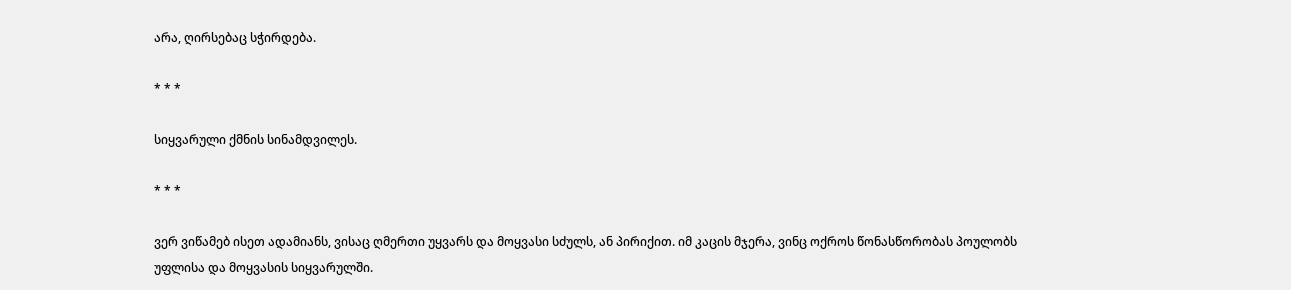არა, ღირსებაც სჭირდება.

* * *

სიყვარული ქმნის სინამდვილეს.

* * *

ვერ ვიწამებ ისეთ ადამიანს, ვისაც ღმერთი უყვარს და მოყვასი სძულს, ან პირიქით. იმ კაცის მჯერა, ვინც ოქროს წონასწორობას პოულობს უფლისა და მოყვასის სიყვარულში.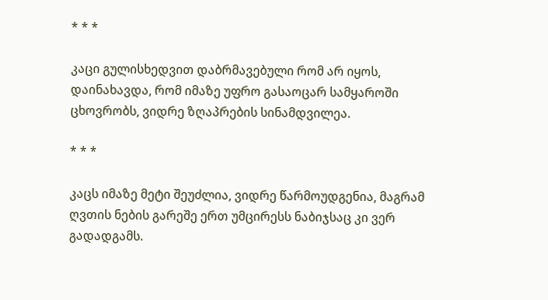* * *

კაცი გულისხედვით დაბრმავებული რომ არ იყოს, დაინახავდა, რომ იმაზე უფრო გასაოცარ სამყაროში ცხოვრობს, ვიდრე ზღაპრების სინამდვილეა.

* * *

კაცს იმაზე მეტი შეუძლია, ვიდრე წარმოუდგენია, მაგრამ ღვთის ნების გარეშე ერთ უმცირესს ნაბიჯსაც კი ვერ გადადგამს.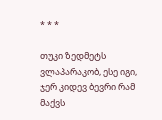* * *

თუკი ზედმეტს ვლაპარაკობ, ესე იგი, ჯერ კიდევ ბევრი რამ მაქვს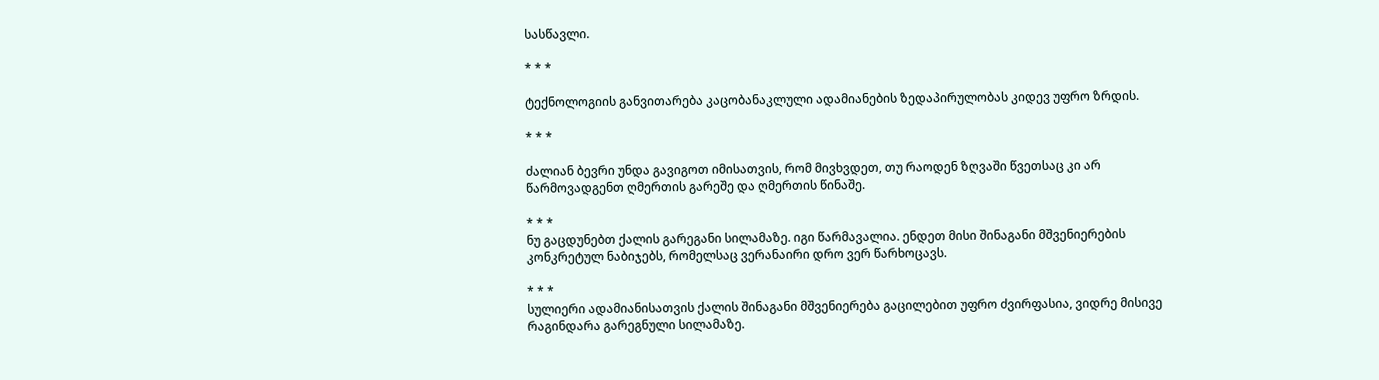სასწავლი.

* * *

ტექნოლოგიის განვითარება კაცობანაკლული ადამიანების ზედაპირულობას კიდევ უფრო ზრდის.

* * *

ძალიან ბევრი უნდა გავიგოთ იმისათვის, რომ მივხვდეთ, თუ რაოდენ ზღვაში წვეთსაც კი არ წარმოვადგენთ ღმერთის გარეშე და ღმერთის წინაშე.

* * *
ნუ გაცდუნებთ ქალის გარეგანი სილამაზე. იგი წარმავალია. ენდეთ მისი შინაგანი მშვენიერების კონკრეტულ ნაბიჯებს, რომელსაც ვერანაირი დრო ვერ წარხოცავს.

* * *
სულიერი ადამიანისათვის ქალის შინაგანი მშვენიერება გაცილებით უფრო ძვირფასია, ვიდრე მისივე რაგინდარა გარეგნული სილამაზე.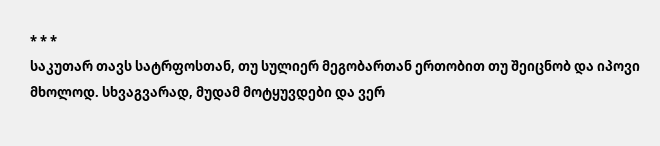* * *
საკუთარ თავს სატრფოსთან, თუ სულიერ მეგობართან ერთობით თუ შეიცნობ და იპოვი მხოლოდ. სხვაგვარად, მუდამ მოტყუვდები და ვერ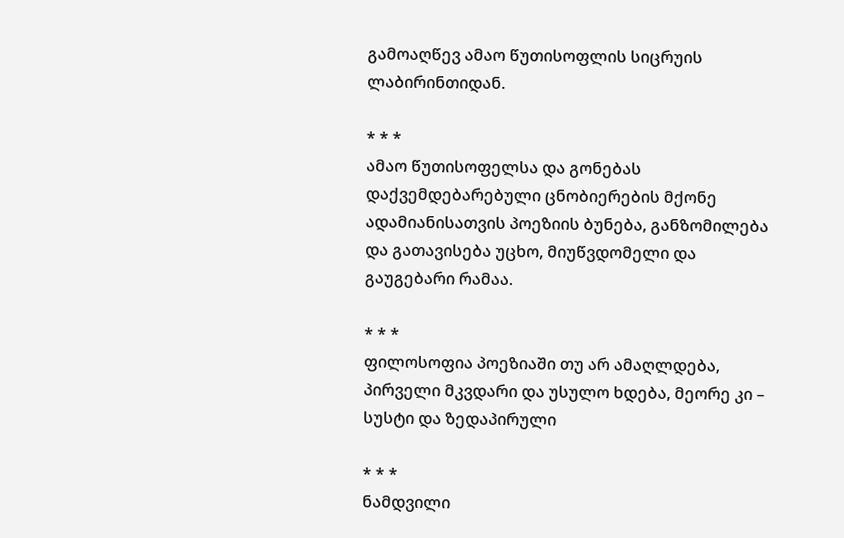გამოაღწევ ამაო წუთისოფლის სიცრუის ლაბირინთიდან.

* * *
ამაო წუთისოფელსა და გონებას დაქვემდებარებული ცნობიერების მქონე ადამიანისათვის პოეზიის ბუნება, განზომილება და გათავისება უცხო, მიუწვდომელი და გაუგებარი რამაა.

* * *
ფილოსოფია პოეზიაში თუ არ ამაღლდება, პირველი მკვდარი და უსულო ხდება, მეორე კი – სუსტი და ზედაპირული

* * *
ნამდვილი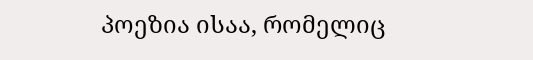პოეზია ისაა, რომელიც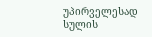უპირველესად სულის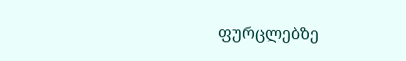ფურცლებზე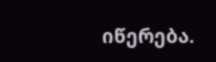იწერება.